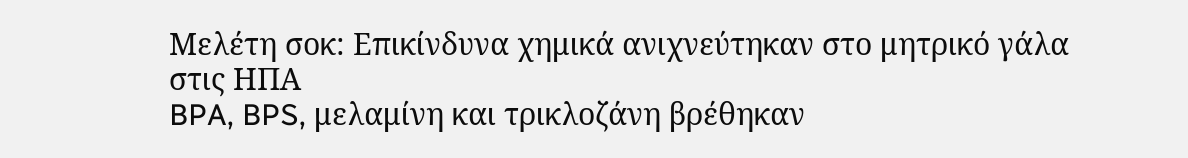Μελέτη σοκ: Επικίνδυνα χημικά ανιχνεύτηκαν στο μητρικό γάλα στις ΗΠΑ
BPA, BPS, μελαμίνη και τρικλοζάνη βρέθηκαν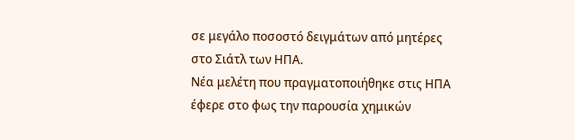σε μεγάλο ποσοστό δειγμάτων από μητέρες στο Σιάτλ των ΗΠΑ.
Νέα μελέτη που πραγματοποιήθηκε στις ΗΠΑ έφερε στο φως την παρουσία χημικών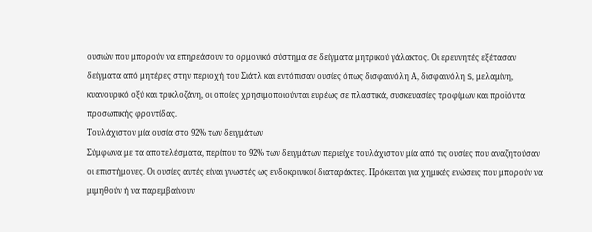ουσιών που μπορούν να επηρεάσουν το ορμονικό σύστημα σε δείγματα μητρικού γάλακτος. Οι ερευνητές εξέτασαν δείγματα από μητέρες στην περιοχή του Σιάτλ και εντόπισαν ουσίες όπως δισφαινόλη Α, δισφαινόλη S, μελαμίνη, κυανουρικό οξύ και τρικλοζάνη, οι οποίες χρησιμοποιούνται ευρέως σε πλαστικά, συσκευασίες τροφίμων και προϊόντα προσωπικής φροντίδας.
Τουλάχιστον μία ουσία στο 92% των δειγμάτων
Σύμφωνα με τα αποτελέσματα, περίπου το 92% των δειγμάτων περιείχε τουλάχιστον μία από τις ουσίες που αναζητούσαν οι επιστήμονες. Οι ουσίες αυτές είναι γνωστές ως ενδοκρινικοί διαταράκτες. Πρόκειται για χημικές ενώσεις που μπορούν να μιμηθούν ή να παρεμβαίνουν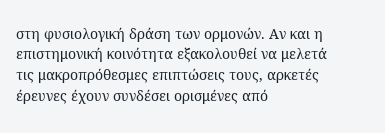στη φυσιολογική δράση των ορμονών. Αν και η επιστημονική κοινότητα εξακολουθεί να μελετά τις μακροπρόθεσμες επιπτώσεις τους, αρκετές έρευνες έχουν συνδέσει ορισμένες από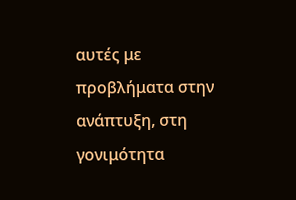αυτές με προβλήματα στην ανάπτυξη, στη γονιμότητα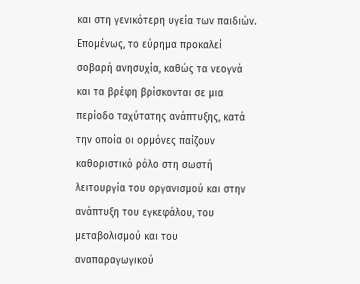και στη γενικότερη υγεία των παιδιών. Επομένως, το εύρημα προκαλεί σοβαρή ανησυχία, καθώς τα νεογνά και τα βρέφη βρίσκονται σε μια περίοδο ταχύτατης ανάπτυξης, κατά την οποία οι ορμόνες παίζουν καθοριστικό ρόλο στη σωστή λειτουργία του οργανισμού και στην ανάπτυξη του εγκεφάλου, του μεταβολισμού και του αναπαραγωγικού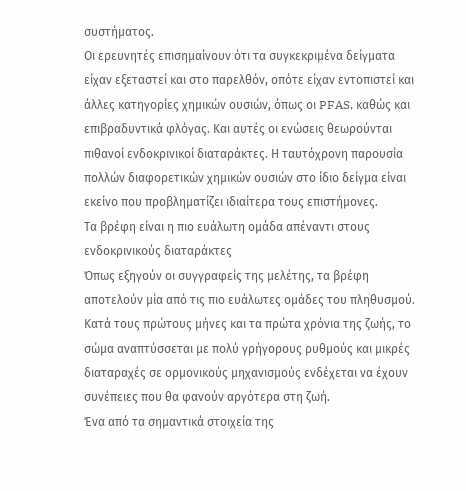συστήματος.
Οι ερευνητές επισημαίνουν ότι τα συγκεκριμένα δείγματα είχαν εξεταστεί και στο παρελθόν, οπότε είχαν εντοπιστεί και άλλες κατηγορίες χημικών ουσιών, όπως οι PFAS, καθώς και επιβραδυντικά φλόγας. Και αυτές οι ενώσεις θεωρούνται πιθανοί ενδοκρινικοί διαταράκτες. Η ταυτόχρονη παρουσία πολλών διαφορετικών χημικών ουσιών στο ίδιο δείγμα είναι εκείνο που προβληματίζει ιδιαίτερα τους επιστήμονες.
Τα βρέφη είναι η πιο ευάλωτη ομάδα απέναντι στους ενδοκρινικούς διαταράκτες
Όπως εξηγούν οι συγγραφείς της μελέτης, τα βρέφη αποτελούν μία από τις πιο ευάλωτες ομάδες του πληθυσμού. Κατά τους πρώτους μήνες και τα πρώτα χρόνια της ζωής, το σώμα αναπτύσσεται με πολύ γρήγορους ρυθμούς και μικρές διαταραχές σε ορμονικούς μηχανισμούς ενδέχεται να έχουν συνέπειες που θα φανούν αργότερα στη ζωή.
Ένα από τα σημαντικά στοιχεία της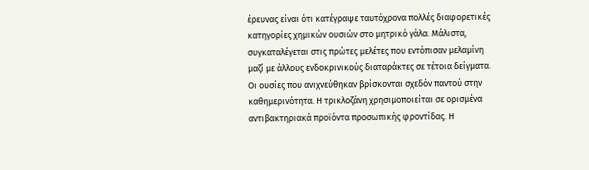έρευνας είναι ότι κατέγραψε ταυτόχρονα πολλές διαφορετικές κατηγορίες χημικών ουσιών στο μητρικό γάλα. Μάλιστα, συγκαταλέγεται στις πρώτες μελέτες που εντόπισαν μελαμίνη μαζί με άλλους ενδοκρινικούς διαταράκτες σε τέτοια δείγματα.
Οι ουσίες που ανιχνεύθηκαν βρίσκονται σχεδόν παντού στην καθημερινότητα. Η τρικλοζάνη χρησιμοποιείται σε ορισμένα αντιβακτηριακά προϊόντα προσωπικής φροντίδας. Η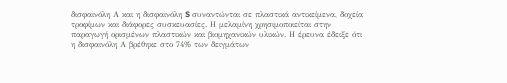δισφαινόλη Α και η δισφαινόλη S συναντώνται σε πλαστικά αντικείμενα, δοχεία τροφίμων και διάφορες συσκευασίες. Η μελαμίνη χρησιμοποιείται στην παραγωγή ορισμένων πλαστικών και βιομηχανικών υλικών. Η έρευνα έδειξε ότι η δισφαινόλη Α βρέθηκε στο 74% των δειγμάτων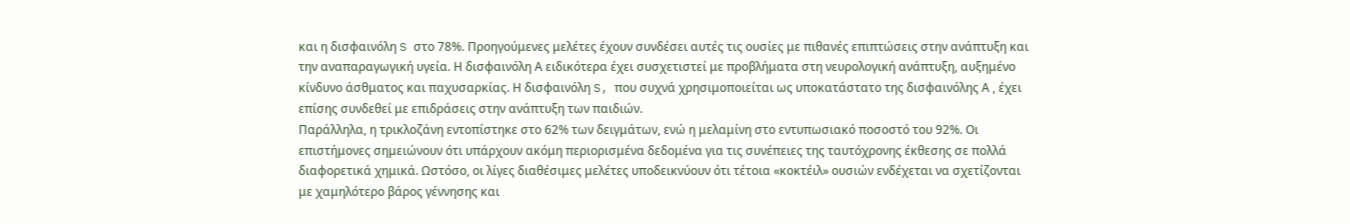και η δισφαινόλη S στο 78%. Προηγούμενες μελέτες έχουν συνδέσει αυτές τις ουσίες με πιθανές επιπτώσεις στην ανάπτυξη και την αναπαραγωγική υγεία. Η δισφαινόλη Α ειδικότερα έχει συσχετιστεί με προβλήματα στη νευρολογική ανάπτυξη, αυξημένο κίνδυνο άσθματος και παχυσαρκίας. Η δισφαινόλη S, που συχνά χρησιμοποιείται ως υποκατάστατο της δισφαινόλης Α , έχει επίσης συνδεθεί με επιδράσεις στην ανάπτυξη των παιδιών.
Παράλληλα, η τρικλοζάνη εντοπίστηκε στο 62% των δειγμάτων, ενώ η μελαμίνη στο εντυπωσιακό ποσοστό του 92%. Οι επιστήμονες σημειώνουν ότι υπάρχουν ακόμη περιορισμένα δεδομένα για τις συνέπειες της ταυτόχρονης έκθεσης σε πολλά διαφορετικά χημικά. Ωστόσο, οι λίγες διαθέσιμες μελέτες υποδεικνύουν ότι τέτοια «κοκτέιλ» ουσιών ενδέχεται να σχετίζονται με χαμηλότερο βάρος γέννησης και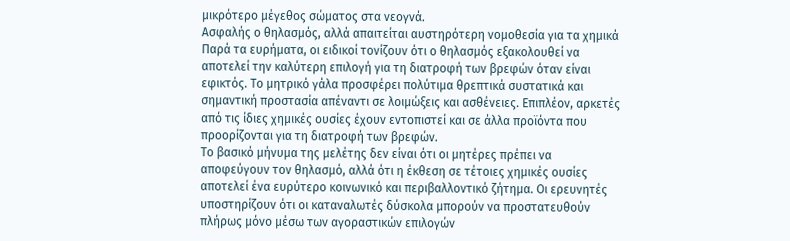μικρότερο μέγεθος σώματος στα νεογνά.
Ασφαλής ο θηλασμός, αλλά απαιτείται αυστηρότερη νομοθεσία για τα χημικά
Παρά τα ευρήματα, οι ειδικοί τονίζουν ότι ο θηλασμός εξακολουθεί να αποτελεί την καλύτερη επιλογή για τη διατροφή των βρεφών όταν είναι εφικτός. Το μητρικό γάλα προσφέρει πολύτιμα θρεπτικά συστατικά και σημαντική προστασία απέναντι σε λοιμώξεις και ασθένειες. Επιπλέον, αρκετές από τις ίδιες χημικές ουσίες έχουν εντοπιστεί και σε άλλα προϊόντα που προορίζονται για τη διατροφή των βρεφών.
Το βασικό μήνυμα της μελέτης δεν είναι ότι οι μητέρες πρέπει να αποφεύγουν τον θηλασμό, αλλά ότι η έκθεση σε τέτοιες χημικές ουσίες αποτελεί ένα ευρύτερο κοινωνικό και περιβαλλοντικό ζήτημα. Οι ερευνητές υποστηρίζουν ότι οι καταναλωτές δύσκολα μπορούν να προστατευθούν πλήρως μόνο μέσω των αγοραστικών επιλογών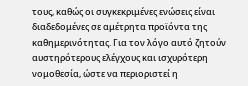τους, καθώς οι συγκεκριμένες ενώσεις είναι διαδεδομένες σε αμέτρητα προϊόντα της καθημερινότητας. Για τον λόγο αυτό ζητούν αυστηρότερους ελέγχους και ισχυρότερη νομοθεσία, ώστε να περιοριστεί η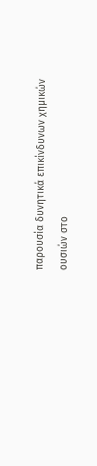παρουσία δυνητικά επικίνδυνων χημικών ουσιών στο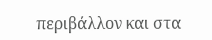περιβάλλον και στα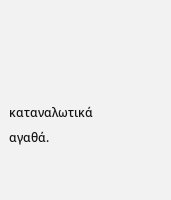καταναλωτικά αγαθά.